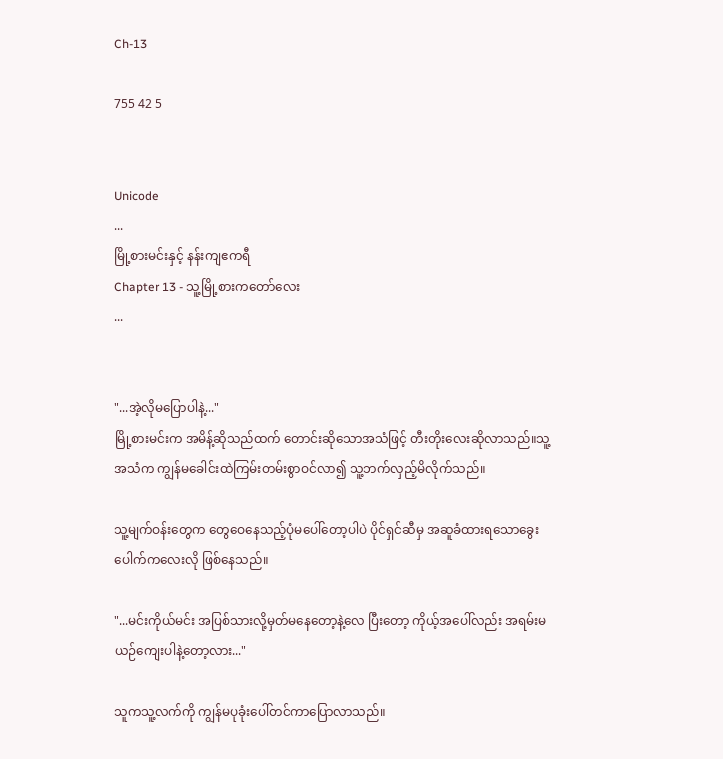Ch-13

755 42 5


Unicode
...
မြို့စားမင်းနှင့် နန်းကျဧကရီ
Chapter 13 - သူ့မြို့စားကတော်လေး
...


"...အဲ့လိုမပြောပါနဲ့..."
မြို့စားမင်းက အမိန့်ဆိုသည်ထက် တောင်းဆိုသောအသံဖြင့် တီးတိုးလေးဆိုလာသည်။သူ့အသံက ကျွန်မခေါင်းထဲကြမ်းတမ်းစွာဝင်လာ၍ သူ့ဘက်လှည့်မိလိုက်သည်။

သူ့မျက်ဝန်းတွေက တွေဝေနေသည့်ပုံမပေါ်တော့ပါပဲ ပိုင်ရှင်ဆီမှ အဆူခံထားရသောခွေးပေါက်‌ကလေးလို ဖြစ်နေသည်။

"...မင်းကိုယ်မင်း အပြစ်သားလို့မှတ်မနေ‌တော့နဲ့လေ ပြီးတော့ ကိုယ့်အပေါ်လည်း အရမ်းမယဉ်ကျေးပါနဲ့တော့လား..."

သူကသူ့လက်ကို ကျွန်မပုခုံးပေါ်တင်ကာပြောလာသည်။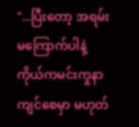"...ပြီးတော့ အရမ်းမကြောက်ပါနဲ့ ကိုယ်ကမင်းကှုနာကျင်စေမှာ မဟုတ်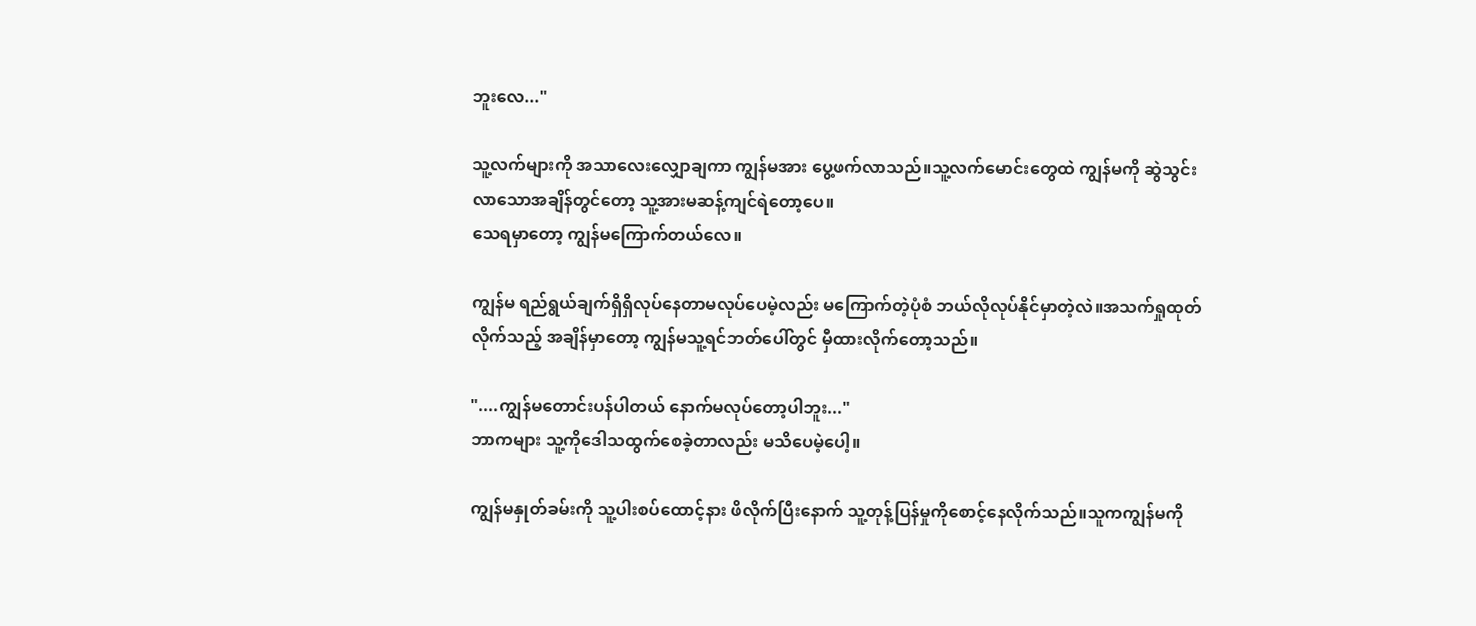ဘူးလေ..."

သူ့လက်များကို အသာလေးလျှောချကာ ကျွန်မအား ပွေ့ဖက်လာသည်။သူ့လက်မောင်းတွေထဲ ကျွန်မကို ဆွဲသွင်းလာသောအချိန်တွင်တော့ သူ့အားမဆန့်ကျင်ရဲတော့ပေ။
သေရမှာတော့ ကျွန်မကြောက်တယ်လေ။

ကျွန်မ ရည်ရွယ်ချက်ရှိရှိလုပ်နေတာမလုပ်ပေမဲ့လည်း မကြောက်တဲ့ပုံစံ ဘယ်လိုလုပ်နိုင်မှာတဲ့လဲ။အသက်ရှုထုတ်လိုက်သည့် အချိန်မှာတော့ ကျွန်မသူ့ရင်ဘတ်ပေါ်တွင် မှီထားလိုက်တော့သည်။

"....ကျွန်မတောင်းပန်ပါတယ် နောက်မလုပ်တော့ပါဘူး..."
ဘာကများ သူ့ကိုဒေါသထွက်စေခဲ့တာလည်း မသိပေမဲ့ပေါ့။

ကျွန်မနှုတ်ခမ်းကို သူ့ပါးစပ်ထောင့်နား ဖိလိုက်ပြီးနောက် သူ့တုန့်ပြန်မှုကိုစောင့်နေလိုက်သည်။သူကကျွန်မကို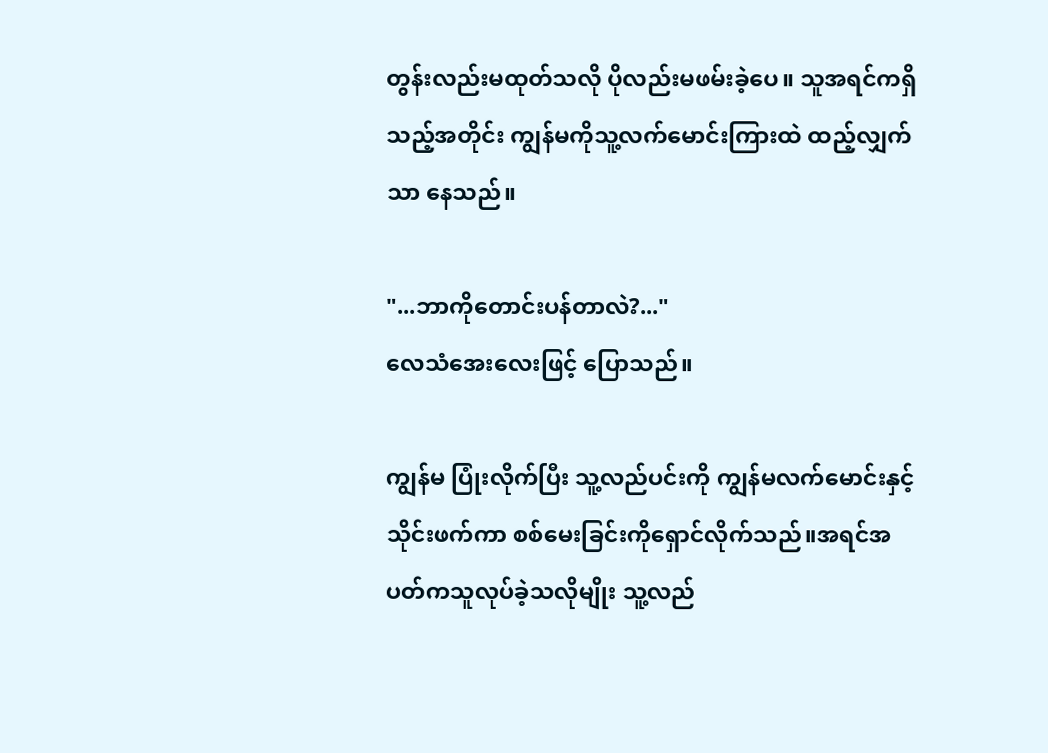တွန်းလည်းမထုတ်သလို ပိုလည်းမဖမ်းခဲ့ပေ။ သူအရင်ကရှိသည့်အတိုင်း ကျွန်မကိုသူ့လက်မောင်းကြားထဲ ထည့်လျှက်သာ နေသည်။

"...ဘာကိုတောင်းပန်တာလဲ?..."
လေသံအေးလေးဖြင့် ပြောသည်။

ကျွန်မ ပြုံးလိုက်ပြီး သူ့လည်ပင်းကို ကျွန်မလက်မောင်းနှင့် သိုင်းဖက်ကာ စစ်မေးခြင်းကိုရှောင်လိုက်သည်။အရင်အပတ်ကသူလုပ်ခဲ့သလိုမျိုး သူ့လည်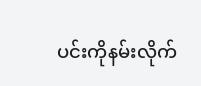ပင်းကိုနမ်းလိုက်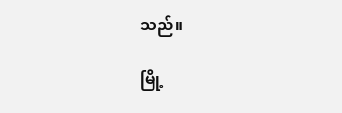သည်။

မြို့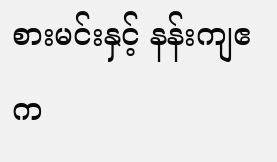စားမင်းနှင့် နန်းကျဧက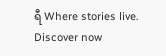ရီ Where stories live. Discover now